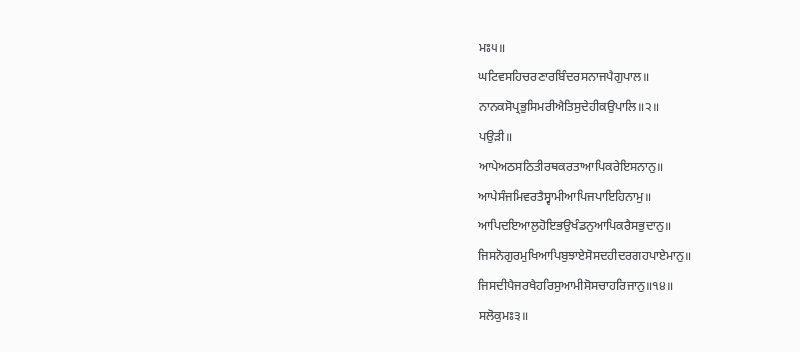ਮਃ੫॥
ਘਟਿਵਸਹਿਚਰਣਾਰਬਿੰਦਰਸਨਾਜਪੈਗੁਪਾਲ॥
ਨਾਨਕਸੋਪ੍ਰਭੁਸਿਮਰੀਐਤਿਸੁਦੇਹੀਕਉਪਾਲਿ॥੨॥
ਪਉੜੀ॥
ਆਪੇਅਠਸਠਿਤੀਰਥਕਰਤਾਆਪਿਕਰੇਇਸਨਾਨੁ॥
ਆਪੇਸੰਜਮਿਵਰਤੈਸ੍ਵਾਮੀਆਪਿਜਪਾਇਹਿਨਾਮੁ॥
ਆਪਿਦਇਆਲੁਹੋਇਭਉਖੰਡਨੁਆਪਿਕਰੈਸਭੁਦਾਨੁ॥
ਜਿਸਨੋਗੁਰਮੁਖਿਆਪਿਬੁਝਾਏਸੋਸਦਹੀਦਰਗਹਪਾਏਮਾਨੁ॥
ਜਿਸਦੀਪੈਜਰਖੈਹਰਿਸੁਆਮੀਸੋਸਚਾਹਰਿਜਾਨੁ॥੧੪॥
ਸਲੋਕੁਮਃ੩॥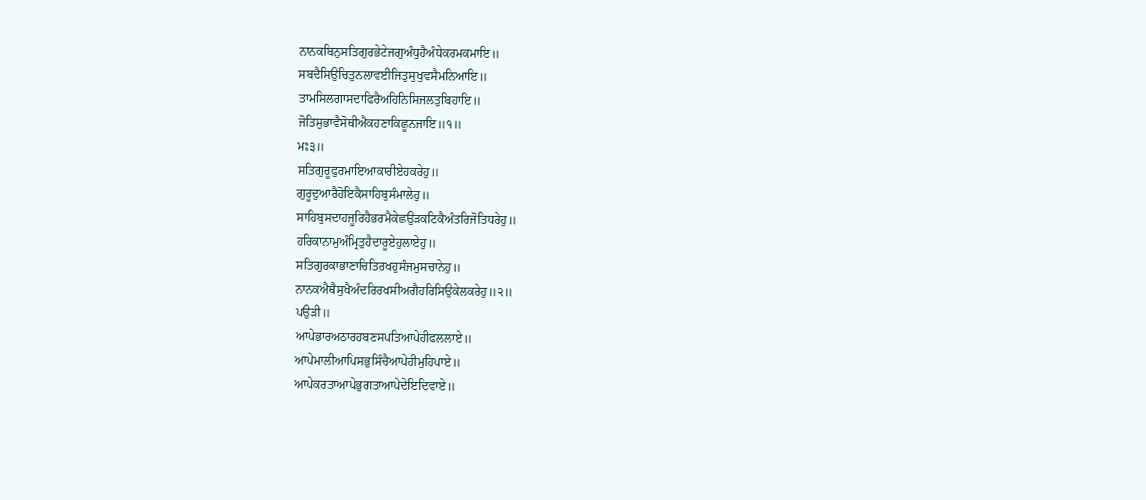ਨਾਨਕਬਿਨੁਸਤਿਗੁਰਭੇਟੇਜਗੁਅੰਧੁਹੈਅੰਧੇਕਰਮਕਮਾਇ॥
ਸਬਦੈਸਿਉਚਿਤੁਨਲਾਵਈਜਿਤੁਸੁਖੁਵਸੈਮਨਿਆਇ॥
ਤਾਮਸਿਲਗਾਸਦਾਫਿਰੈਅਹਿਨਿਸਿਜਲਤੁਬਿਹਾਇ॥
ਜੋਤਿਸੁਭਾਵੈਸੋਥੀਐਕਹਣਾਕਿਛੂਨਜਾਇ॥੧॥
ਮਃ੩॥
ਸਤਿਗੁਰੂਫੁਰਮਾਇਆਕਾਰੀਏਹਕਰੇਹੁ॥
ਗੁਰੂਦੁਆਰੈਹੋਇਕੈਸਾਹਿਬੁਸੰਮਾਲੇਹੁ॥
ਸਾਹਿਬੁਸਦਾਹਜੂਰਿਹੈਭਰਮੈਕੇਛਉੜਕਟਿਕੈਅੰਤਰਿਜੋਤਿਧਰੇਹੁ॥
ਹਰਿਕਾਨਾਮੁਅੰਮ੍ਰਿਤੁਹੈਦਾਰੂਏਹੁਲਾਏਹੁ॥
ਸਤਿਗੁਰਕਾਭਾਣਾਚਿਤਿਰਖਹੁਸੰਜਮੁਸਚਾਨੇਹੁ॥
ਨਾਨਕਐਥੈਸੁਖੈਅੰਦਰਿਰਖਸੀਅਗੈਹਰਿਸਿਉਕੇਲਕਰੇਹੁ॥੨॥
ਪਉੜੀ॥
ਆਪੇਭਾਰਅਠਾਰਹਬਣਸਪਤਿਆਪੇਹੀਫਲਲਾਏ॥
ਆਪੇਮਾਲੀਆਪਿਸਭੁਸਿੰਚੈਆਪੇਹੀਮੁਹਿਪਾਏ॥
ਆਪੇਕਰਤਾਆਪੇਭੁਗਤਾਆਪੇਦੇਇਦਿਵਾਏ॥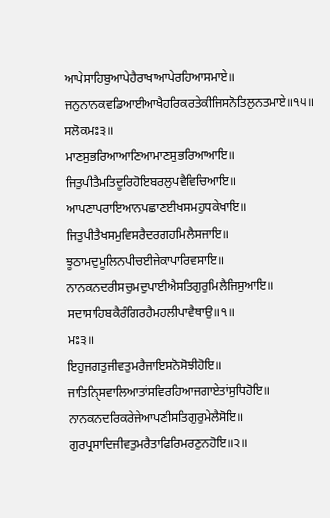ਆਪੇਸਾਹਿਬੁਆਪੇਹੈਰਾਖਾਆਪੇਰਹਿਆਸਮਾਏ॥
ਜਨੁਨਾਨਕਵਡਿਆਈਆਖੈਹਰਿਕਰਤੇਕੀਜਿਸਨੋਤਿਲੁਨਤਮਾਏ॥੧੫॥
ਸਲੋਕਮਃ੩॥
ਮਾਣਸੁਭਰਿਆਆਣਿਆਮਾਣਸੁਭਰਿਆਆਇ॥
ਜਿਤੁਪੀਤੈਮਤਿਦੂਰਿਹੋਇਬਰਲੁਪਵੈਵਿਚਿਆਇ॥
ਆਪਣਾਪਰਾਇਆਨਪਛਾਣਈਖਸਮਹੁਧਕੇਖਾਇ॥
ਜਿਤੁਪੀਤੈਖਸਮੁਵਿਸਰੈਦਰਗਹਮਿਲੈਸਜਾਇ॥
ਝੂਠਾਮਦੁਮੂਲਿਨਪੀਚਈਜੇਕਾਪਾਰਿਵਸਾਇ॥
ਨਾਨਕਨਦਰੀਸਚੁਮਦੁਪਾਈਐਸਤਿਗੁਰੁਮਿਲੈਜਿਸੁਆਇ॥
ਸਦਾਸਾਹਿਬਕੈਰੰਗਿਰਹੈਮਹਲੀਪਾਵੈਥਾਉ॥੧॥
ਮਃ੩॥
ਇਹੁਜਗਤੁਜੀਵਤੁਮਰੈਜਾਇਸਨੋਸੋਝੀਹੋਇ॥
ਜਾਤਿਨਿੑਸਵਾਲਿਆਤਾਂਸਵਿਰਹਿਆਜਗਾਏਤਾਂਸੁਧਿਹੋਇ॥
ਨਾਨਕਨਦਰਿਕਰੇਜੇਆਪਣੀਸਤਿਗੁਰੁਮੇਲੈਸੋਇ॥
ਗੁਰਪ੍ਰਸਾਦਿਜੀਵਤੁਮਰੈਤਾਫਿਰਿਮਰਣੁਨਹੋਇ॥੨॥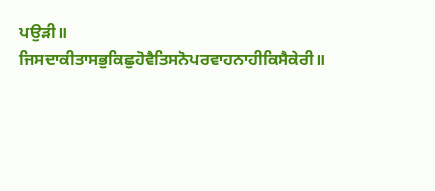ਪਉੜੀ॥
ਜਿਸਦਾਕੀਤਾਸਭੁਕਿਛੁਹੋਵੈਤਿਸਨੋਪਰਵਾਹਨਾਹੀਕਿਸੈਕੇਰੀ॥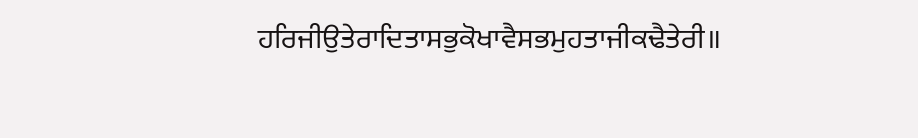ਹਰਿਜੀਉਤੇਰਾਦਿਤਾਸਭੁਕੋਖਾਵੈਸਭਮੁਹਤਾਜੀਕਢੈਤੇਰੀ॥